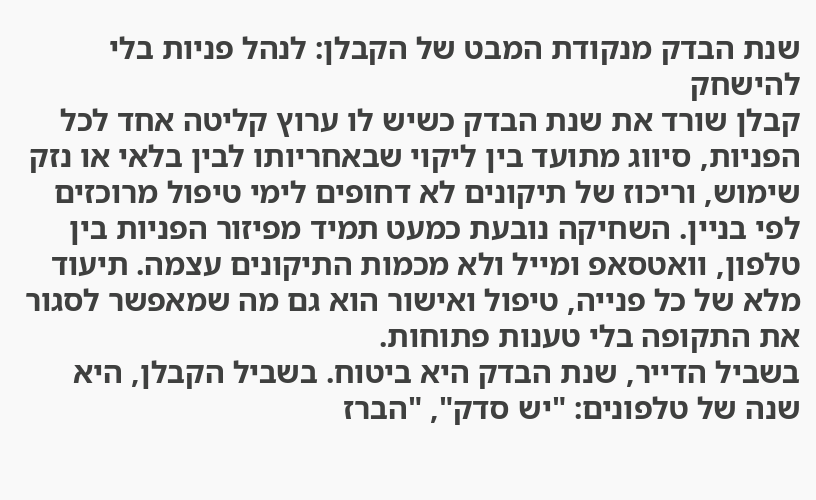שנת הבדק מנקודת המבט של הקבלן: לנהל פניות בלי להישחק
קבלן שורד את שנת הבדק כשיש לו ערוץ קליטה אחד לכל הפניות, סיווג מתועד בין ליקוי שבאחריותו לבין בלאי או נזק שימוש, וריכוז של תיקונים לא דחופים לימי טיפול מרוכזים לפי בניין. השחיקה נובעת כמעט תמיד מפיזור הפניות בין טלפון, וואטסאפ ומייל ולא מכמות התיקונים עצמה. תיעוד מלא של כל פנייה, טיפול ואישור הוא גם מה שמאפשר לסגור את התקופה בלי טענות פתוחות.
בשביל הדייר, שנת הבדק היא ביטוח. בשביל הקבלן, היא שנה של טלפונים: "יש סדק", "הברז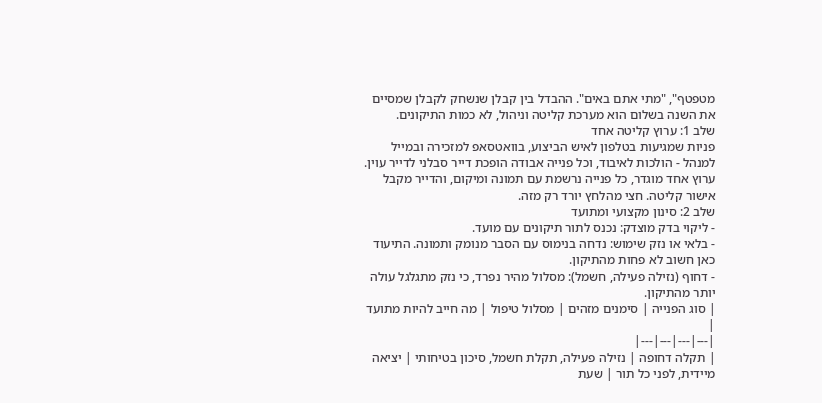מטפטף", "מתי אתם באים". ההבדל בין קבלן שנשחק לקבלן שמסיים את השנה בשלום הוא מערכת קליטה וניהול, לא כמות התיקונים.
שלב 1: ערוץ קליטה אחד
פניות שמגיעות בטלפון לאיש הביצוע, בוואטסאפ למזכירה ובמייל למנהל - הולכות לאיבוד, וכל פנייה אבודה הופכת דייר סבלני לדייר עוין. ערוץ אחד מוגדר, כל פנייה נרשמת עם תמונה ומיקום, והדייר מקבל אישור קליטה. חצי מהלחץ יורד רק מזה.
שלב 2: סינון מקצועי ומתועד
- ליקוי בדק מוצדק: נכנס לתור תיקונים עם מועד.
- בלאי או נזק שימוש: נדחה בנימוס עם הסבר מנומק ותמונה. התיעוד כאן חשוב לא פחות מהתיקון.
- דחוף (נזילה פעילה, חשמל): מסלול מהיר נפרד, כי נזק מתגלגל עולה יותר מהתיקון.
| סוג הפנייה | סימנים מזהים | מסלול טיפול | מה חייב להיות מתועד |
|---|---|---|---|
| תקלה דחופה | נזילה פעילה, תקלת חשמל, סיכון בטיחותי | יציאה מיידית, לפני כל תור | שעת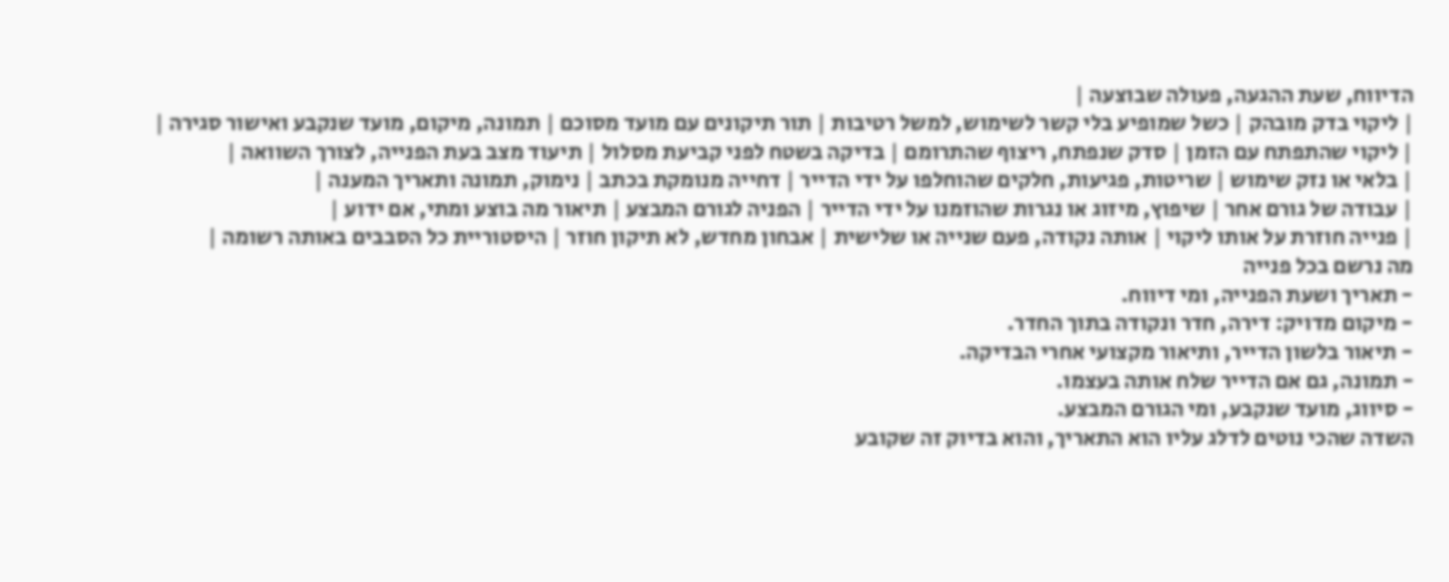הדיווח, שעת ההגעה, פעולה שבוצעה |
| ליקוי בדק מובהק | כשל שמופיע בלי קשר לשימוש, למשל רטיבות | תור תיקונים עם מועד מסוכם | תמונה, מיקום, מועד שנקבע ואישור סגירה |
| ליקוי שהתפתח עם הזמן | סדק שנפתח, ריצוף שהתרומם | בדיקה בשטח לפני קביעת מסלול | תיעוד מצב בעת הפנייה, לצורך השוואה |
| בלאי או נזק שימוש | שריטות, פגיעות, חלקים שהוחלפו על ידי הדייר | דחייה מנומקת בכתב | נימוק, תמונה ותאריך המענה |
| עבודה של גורם אחר | שיפוץ, מיזוג או נגרות שהוזמנו על ידי הדייר | הפניה לגורם המבצע | תיאור מה בוצע ומתי, אם ידוע |
| פנייה חוזרת על אותו ליקוי | אותה נקודה, פעם שנייה או שלישית | אבחון מחדש, לא תיקון חוזר | היסטוריית כל הסבבים באותה רשומה |
מה נרשם בכל פנייה
- תאריך ושעת הפנייה, ומי דיווח.
- מיקום מדויק: דירה, חדר ונקודה בתוך החדר.
- תיאור בלשון הדייר, ותיאור מקצועי אחרי הבדיקה.
- תמונה, גם אם הדייר שלח אותה בעצמו.
- סיווג, מועד שנקבע, ומי הגורם המבצע.
השדה שהכי נוטים לדלג עליו הוא התאריך, והוא בדיוק זה שקובע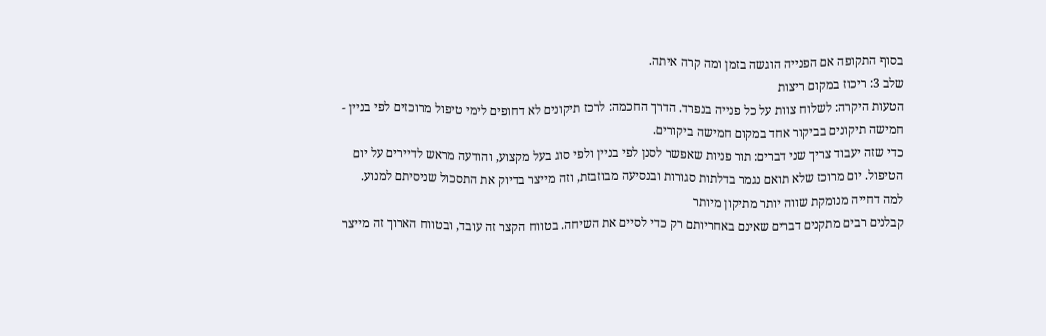בסוף התקופה אם הפנייה הוגשה בזמן ומה קרה איתה.
שלב 3: ריכוז במקום ריצות
הטעות היקרה: לשלוח צוות על כל פנייה בנפרד. הדרך החכמה: לרכז תיקונים לא דחופים לימי טיפול מרוכזים לפי בניין - חמישה תיקונים בביקור אחד במקום חמישה ביקורים.
כדי שזה יעבוד צריך שני דברים: תור פניות שאפשר לסנן לפי בניין ולפי סוג בעל מקצוע, והודעה מראש לדיירים על יום הטיפול. יום מרוכז שלא תואם נגמר בדלתות סגורות ובנסיעה מבוזבזת, וזה מייצר בדיוק את התסכול שניסיתם למנוע.
למה דחייה מנומקת שווה יותר מתיקון מיותר
קבלנים רבים מתקנים דברים שאינם באחריותם רק כדי לסיים את השיחה. בטווח הקצר זה עובד, ובטווח הארוך זה מייצר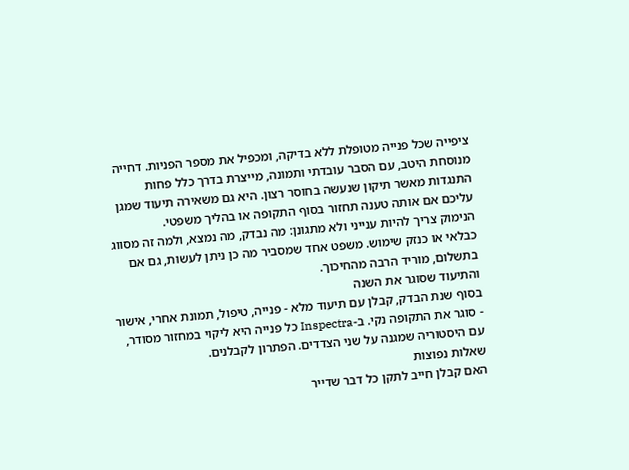ציפייה שכל פנייה מטופלת ללא בדיקה, ומכפיל את מספר הפניות. דחייה מנוסחת היטב, עם הסבר עובדתי ותמונה, מייצרת בדרך כלל פחות התנגדות מאשר תיקון שנעשה בחוסר רצון. היא גם משאירה תיעוד שמגן עליכם אם אותה טענה תחזור בסוף התקופה או בהליך משפטי.
הנימוק צריך להיות ענייני ולא מתגונן: מה נבדק, מה נמצא, ולמה זה מסווג כבלאי או כנזק שימוש. משפט אחד שמסביר מה כן ניתן לעשות, גם אם בתשלום, מוריד הרבה מהחיכוך.
והתיעוד שסוגר את השנה
בסוף שנת הבדק, קבלן עם תיעוד מלא - פנייה, טיפול, תמונת אחרי, אישור - סוגר את התקופה נקי. ב-Inspectra כל פנייה היא ליקוי במחזור מסודר, עם היסטוריה שמגנה על שני הצדדים. הפתרון לקבלנים.
שאלות נפוצות
האם קבלן חייב לתקן כל דבר שדייר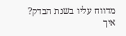מדווח עליו בשנת הבדק?
איך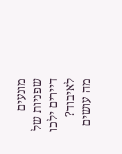מונעים שפניות של דיירים ילכו לאיבוד?
מה עושים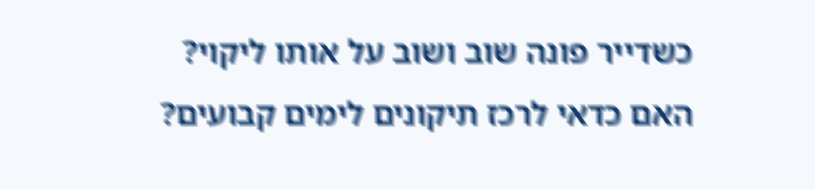כשדייר פונה שוב ושוב על אותו ליקוי?
האם כדאי לרכז תיקונים לימים קבועים?